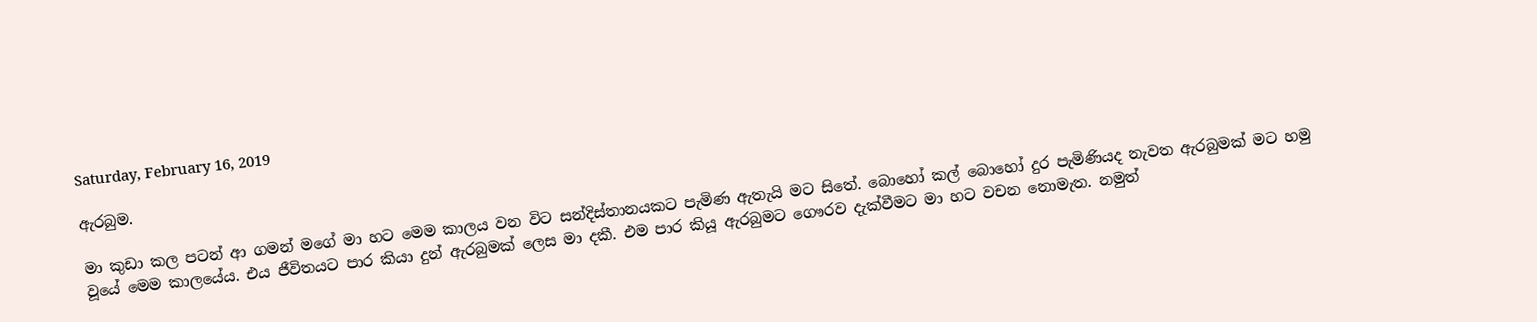Saturday, February 16, 2019

ඇරබුම.

මා කුඩා කල පටන් ආ ගමන් මගේ මා හට මෙම කාලය වන විට සන්දිස්තානයකට පැමිණ ඇතැයි මට සිතේ. බොහෝ කල් බොහෝ දුර පැමිණියද නැවත ඇරබුමක් මට හමු වූයේ මෙම කාලයේය. එය ජීවිතයට පාර කියා දුන් ඇරබුමක් ලෙස මා දකී. එම පාර කියූ ඇරබුමට ගෞරව දැක්වීමට මා හට වචන නොමැත. නමුත්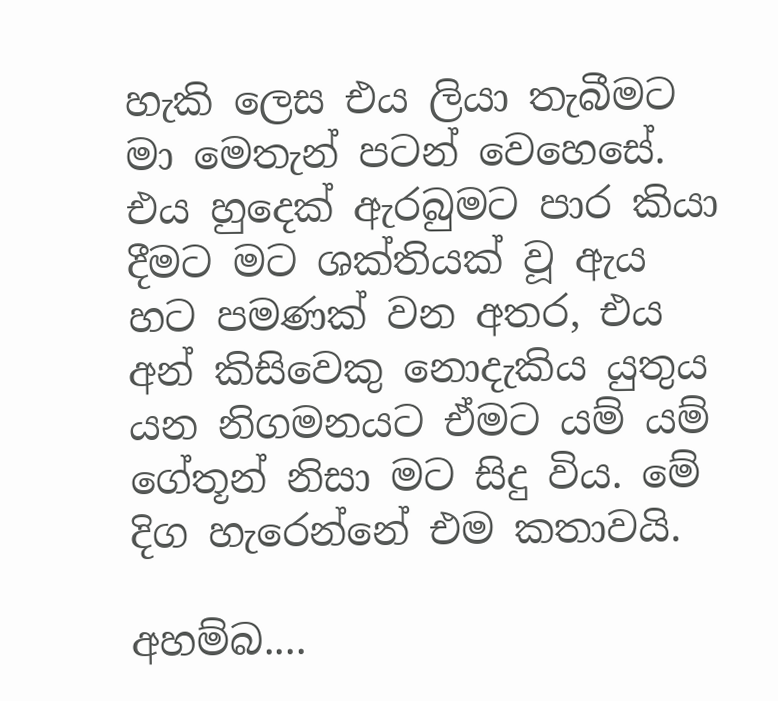හැකි ලෙස එය ලියා තැබීමට මා මෙතැන් පටන් වෙහෙසේ. එය හුදෙක් ඇරබුමට පාර කියා දීමට මට ශක්තියක් වූ ඇය හට පමණක් වන අතර, එය අන් කිසිවෙකු නොදැකිය යුතුය යන නිගමනයට ඒමට යම් යම් ගේතූන් නිසා මට සිදු විය. මේ දිග හැරෙන්නේ එම කතාවයි.

අහම්බ....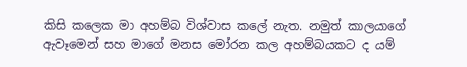කිසි කලෙක මා අහම්බ විශ්වාස කලේ නැත. නමුත් කාලයාගේ ඇවෑමෙන් සහ මාගේ මනස මෝරන කල අහම්බයකට ද යම්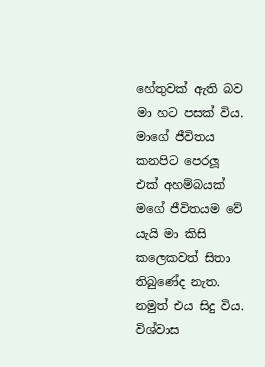හේතුවක් ඇති බව මා හට පසක් විය. මාගේ ජීවිතය කනපිට පෙරලූ එක් අහම්බයක් මගේ ජීවිතයම වේ යැයි මා කිසි කලෙකවත් සිතා තිබුණේද නැත. නමුත් එය සිදු විය. විශ්වාස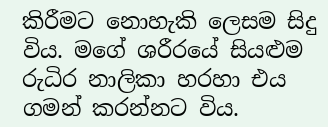කිරීමට නොහැකි ලෙසම සිදු විය. මගේ ශරීරයේ සියළුම රුධිර නාලිකා හරහා එය ගමන් කරන්නට විය.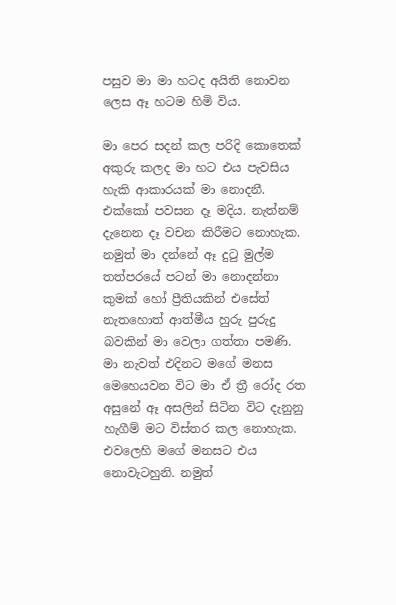පසුව මා මා හටද අයිති නොවන ලෙස ඈ හටම හිමි විය.

මා පෙර සදන් කල පරිදි කොතෙක් අකුරු කලද මා හට එය පැවසිය හැකි ආකාරයක් මා නොදනී. එක්කෝ පවසන දෑ මදිය. නැත්නම් දැනෙන දෑ වචන කිරීමට නොහැක. නමුත් මා දන්නේ ඈ දුටු මුල්ම තත්පරයේ පටන් මා නොදන්නා කුමක් හෝ ප්‍රීතියකින් එසේත් නැතහොත් ආත්මීය හුරු පුරුදු බවකින් මා වෙලා ගත්තා පමණි. මා නැවත් එදිනට මගේ මනස මෙහෙයවන විට මා ඒ ත්‍රී රෝද රත අසුනේ ඈ අසලින් සිටින විට දැනුනු හැගීම් මට විස්තර කල නොහැක. එවලෙහි මගේ මනසට එය නොවැටහුනි. නමුත්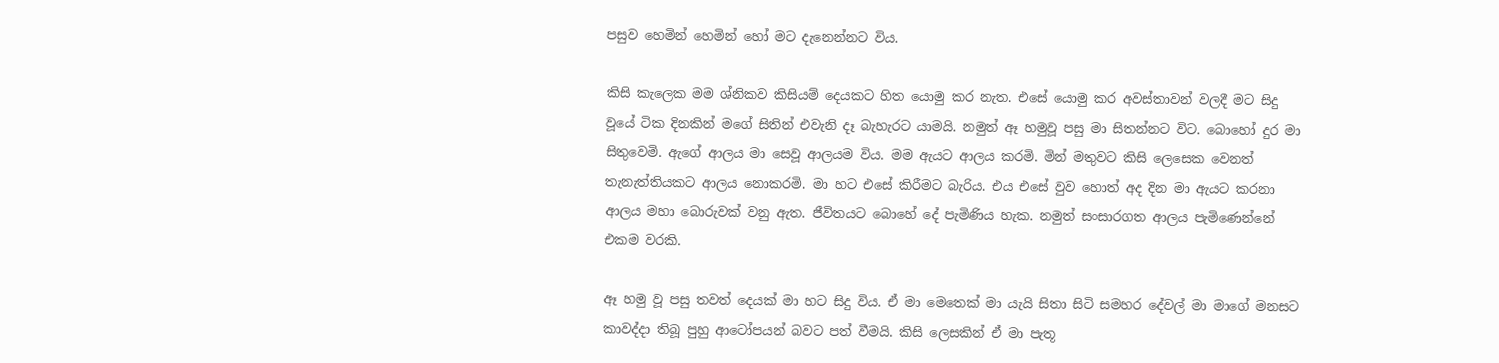පසුව හෙමින් හෙමින් හෝ මට දැනෙන්නට විය.

කිසි කැලෙක මම ශ්නිකව කිසියම් දෙයකට හිත යොමු කර නැත. එසේ යොමු කර අවස්තාවන් වලදී මට සිදු වූයේ ටික දිනකින් මගේ සිතින් එවැනි දෑ බැහැරට යාමයි. නමුත් ඈ හමුවූ පසු මා සිතන්නට විට. බොහෝ දුර මා සිතුවෙමි. ඇගේ ආලය මා සෙවූ ආලයම විය. මම ඇයට ආලය කරමි. මින් මතුවට කිසි ලෙසෙක වෙනත් තැනැත්තියකට ආලය නොකරමි. මා හට එසේ කිරීමට බැරිය. එය එසේ වුව හොත් අද දින මා ඇයට කරනා ආලය මහා බොරුවක් වනු ඇත. ජීවිතයට බොහේ දේ පැමිණිය හැක. නමුත් සංසාරගත ආලය පැමිණෙන්නේ එකම වරකි.

ඈ හමු වූ පසු තවත් දෙයක් මා හට සිදු විය. ඒ මා මෙතෙක් මා යැයි සිතා සිටි සමහර දේවල් මා මාගේ මනසට කාවද්දා තිබූ පුහු ආටෝපයන් බවට පත් වීමයි. කිසි ලෙසකින් ඒ මා පැතූ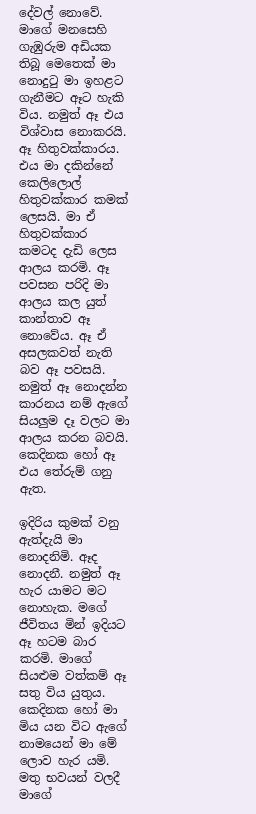දේවල් නොවේ. මාගේ මනසෙහි ගැඹුරුම අඩියක තිබූ මෙතෙක් මා නොදුටු මා ඉහළට ගැනීමට ඈට හැකි විය. නමුත් ඈ එය විශ්වාස නොකරයි. ඈ හිතුවක්කාරය. එය මා දකින්නේ කෙලිලොල් හිතුවක්කාර කමක් ලෙසයි. මා ඒ හිතුවක්කාර කමටද දැඩි ලෙස ආලය කරමි. ඈ පවසන පරිදි මා ආලය කල යුත් කාන්තාව ඈ නොවේය. ඈ ඒ අසලකවත් නැති බව ඈ පවසයි. නමුත් ඈ නොදන්න කාරනය නම් ඇගේ සියලුම දෑ වලට මා ආලය කරන බවයි. කෙදිනක හෝ ඈ එය තේරුම් ගනු ඇත.

ඉදිරිය කුමක් වනු ඇත්දැයි මා නොදනිමි. ඈද නොදනී. නමුත් ඈ හැර යාමට මට නොහැක. මගේ ජීවිතය මින් ඉදියට ඈ හටම බාර කරමි. මාගේ සියළුම වත්කම් ඈ සතු විය යුතුය. කෙදිනක හෝ මා මිය යන විට ඇගේ නාමයෙන් මා මේ ලොව හැර යමි. මතු භවයන් වලදී මාගේ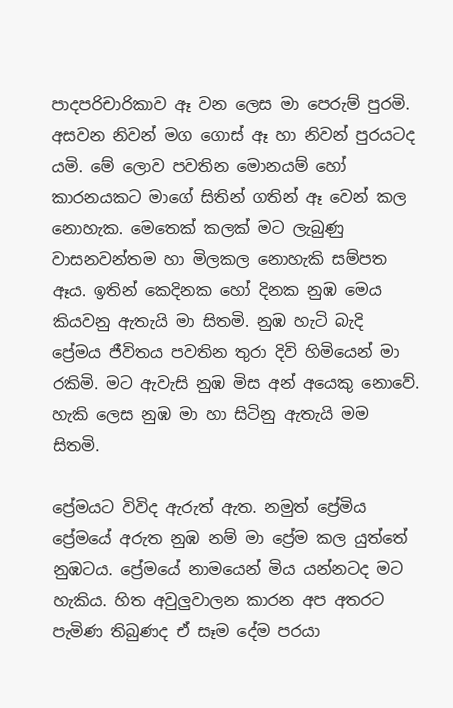පාදපරිචාරිකාව ඈ වන ලෙස මා පෙරුම් පුරමි. අසවන නිවන් මග ගොස් ඈ හා නිවන් පුරයටද යමි. මේ ලොව පවතින මොනයම් හෝ කාරනයකට මාගේ සිතින් ගතින් ඈ වෙන් කල නොහැක. මෙතෙක් කලක් මට ලැබුණු වාසනවන්තම හා මිලකල නොහැකි සම්පත ඈය. ඉතින් කෙදිනක හෝ දිනක නුඹ මෙය කියවනු ඇතැයි මා සිතමි. නුඹ හැටි බැදි ප්‍රේමය ජීවිතය පවතින තුරා දිවි හිමියෙන් මා රකිමි. මට ඇවැසි නුඹ මිස අන් අයෙකු නොවේ. හැකි ලෙස නුඹ මා හා සිටිනු ඇතැයි මම සිතමි.

ප්‍රේමයට විවිද ඇරුත් ඇත. නමුත් ප්‍රේමිය ප්‍රේමයේ අරුත නුඹ නම් මා ප්‍රේම කල යුත්තේ නුඹටය. ප්‍රේමයේ නාමයෙන් මිය යන්නටද මට හැකිය. හිත අවුලුවාලන කාරන අප අතරට පැමිණ තිබුණද ඒ සෑම දේම පරයා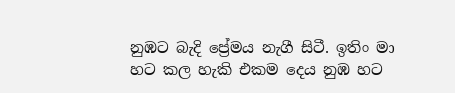නුඹට බැදි ප්‍රේමය නැගී සිටී. ඉතිං මා හට කල හැකි එකම දෙය නුඹ හට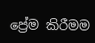ප්‍රේම කිරීමම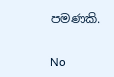පමණකි.

No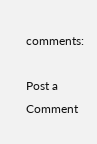comments:

Post a Comment